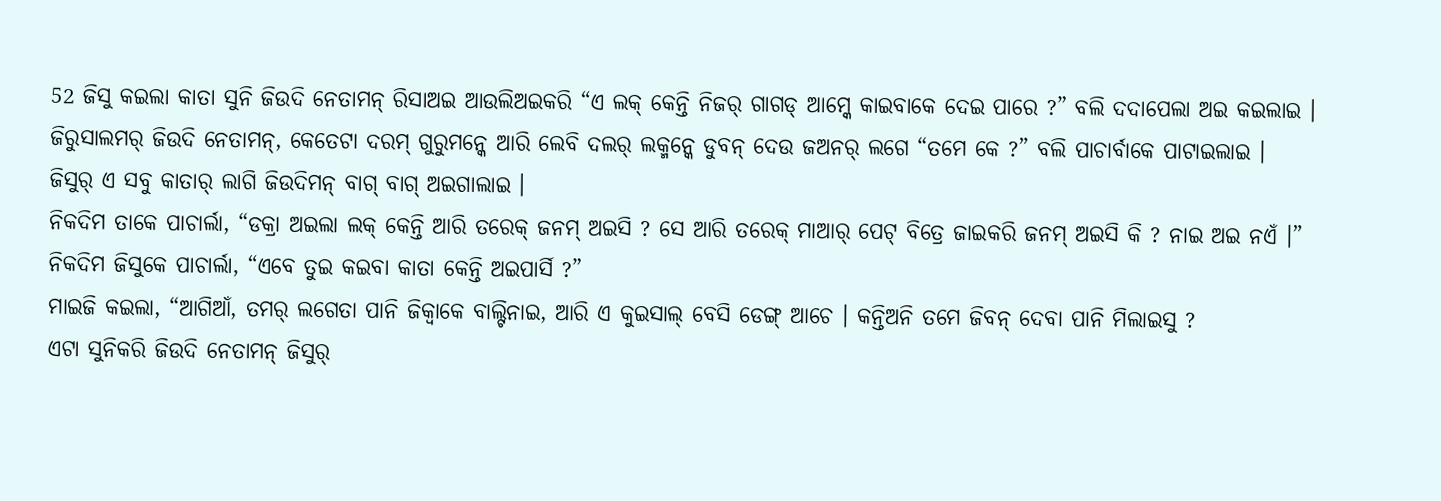52 ଜିସୁ କଇଲା କାତା ସୁନି ଜିଉଦି ନେତାମନ୍ ରିସାଅଇ ଆଉଲିଅଇକରି “ଏ ଲକ୍ କେନ୍ତି ନିଜର୍ ଗାଗଡ୍ ଆମ୍କେ କାଇବାକେ ଦେଇ ପାରେ ?” ବଲି ଦଦାପେଲା ଅଇ କଇଲାଇ ।
ଜିରୁସାଲମର୍ ଜିଉଦି ନେତାମନ୍, କେତେଟା ଦରମ୍ ଗୁରୁମନ୍କେ ଆରି ଲେବି ଦଲର୍ ଲକ୍ମନ୍କେ ଡୁବନ୍ ଦେଉ ଜଅନର୍ ଲଗେ “ତମେ କେ ?” ବଲି ପାଚାର୍ବାକେ ପାଟାଇଲାଇ ।
ଜିସୁର୍ ଏ ସବୁ କାତାର୍ ଲାଗି ଜିଉଦିମନ୍ ବାଗ୍ ବାଗ୍ ଅଇଗାଲାଇ ।
ନିକଦିମ ତାକେ ପାଚାର୍ଲା, “ଡକ୍ରା ଅଇଲା ଲକ୍ କେନ୍ତି ଆରି ତରେକ୍ ଜନମ୍ ଅଇସି ? ସେ ଆରି ତରେକ୍ ମାଆର୍ ପେଟ୍ ବିତ୍ରେ ଜାଇକରି ଜନମ୍ ଅଇସି କି ? ନାଇ ଅଇ ନଏଁ ।”
ନିକଦିମ ଜିସୁକେ ପାଚାର୍ଲା, “ଏବେ ତୁଇ କଇବା କାତା କେନ୍ତି ଅଇପାର୍ସି ?”
ମାଇଜି କଇଲା, “ଆଗିଆଁ, ତମର୍ ଲଗେତା ପାନି ଜିକ୍ବାକେ ବାଲ୍ଟିନାଇ, ଆରି ଏ କୁଇସାଲ୍ ବେସି ଡେଙ୍ଗ୍ ଆଚେ । କନ୍ତିଅନି ତମେ ଜିବନ୍ ଦେବା ପାନି ମିଲାଇସୁ ?
ଏଟା ସୁନିକରି ଜିଉଦି ନେତାମନ୍ ଜିସୁର୍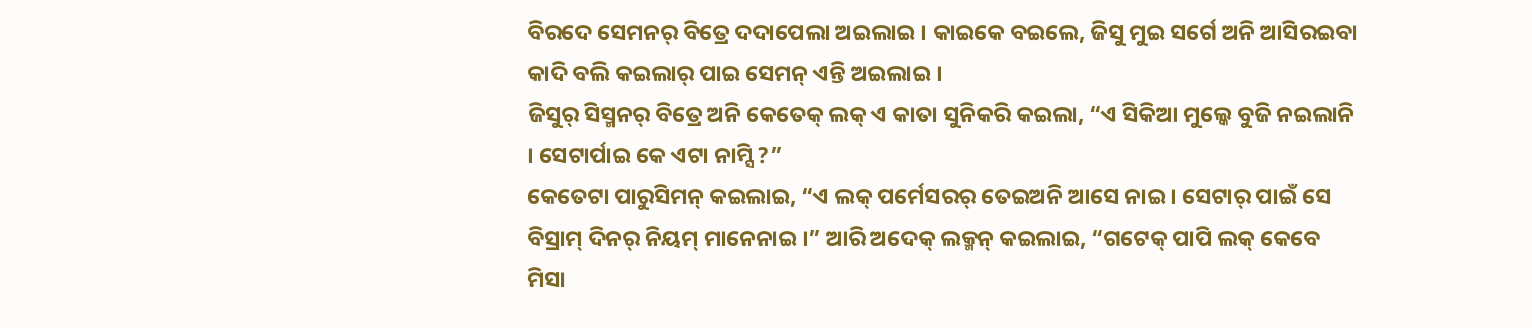ବିରଦେ ସେମନର୍ ବିତ୍ରେ ଦଦାପେଲା ଅଇଲାଇ । କାଇକେ ବଇଲେ, ଜିସୁ ମୁଇ ସର୍ଗେ ଅନି ଆସିରଇବା କାଦି ବଲି କଇଲାର୍ ପାଇ ସେମନ୍ ଏନ୍ତି ଅଇଲାଇ ।
ଜିସୁର୍ ସିସ୍ମନର୍ ବିତ୍ରେ ଅନି କେତେକ୍ ଲକ୍ ଏ କାତା ସୁନିକରି କଇଲା, “ଏ ସିକିଆ ମୁଲ୍କେ ବୁଜି ନଇଲାନି । ସେଟାର୍ପାଇ କେ ଏଟା ନାମ୍ସି ?”
କେତେଟା ପାରୁସିମନ୍ କଇଲାଇ, “ଏ ଲକ୍ ପର୍ମେସରର୍ ତେଇଅନି ଆସେ ନାଇ । ସେଟାର୍ ପାଇଁ ସେ ବିସ୍ରାମ୍ ଦିନର୍ ନିୟମ୍ ମାନେନାଇ ।” ଆରି ଅଦେକ୍ ଲକ୍ମନ୍ କଇଲାଇ, “ଗଟେକ୍ ପାପି ଲକ୍ କେବେ ମିସା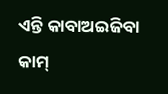ଏନ୍ତି କାବାଅଇଜିବା କାମ୍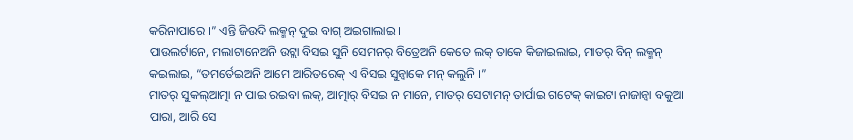କରିନାପାରେ ।” ଏନ୍ତି ଜିଉଦି ଲକ୍ମନ୍ ଦୁଇ ବାଗ୍ ଅଇଗାଲାଇ ।
ପାଉଲର୍ଟାନେ, ମଲାଟାନେଅନି ଉଟ୍ଲା ବିସଇ ସୁନି ସେମନର୍ ବିତ୍ରେଅନି କେତେ ଲକ୍ ତାକେ କିଜାଇଲାଇ, ମାତର୍ ବିନ୍ ଲକ୍ମନ୍ କଇଲାଇ, “ତମର୍ତେଇଅନି ଆମେ ଆରିତରେକ୍ ଏ ବିସଇ ସୁନ୍ବାକେ ମନ୍ କଲୁନି ।”
ମାତର୍ ସୁକଲ୍ଆତ୍ମା ନ ପାଇ ରଇବା ଲକ୍, ଆତ୍ମାର୍ ବିସଇ ନ ମାନେ, ମାତର୍ ସେଟାମନ୍ ତାର୍ପାଇ ଗଟେକ୍ କାଇଟା ନାଜାନ୍ବା ବକୁଆ ପାରା, ଆରି ସେ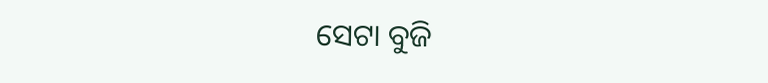ସେଟା ବୁଜି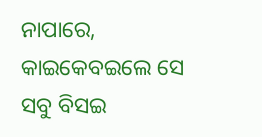ନାପାରେ, କାଇକେବଇଲେ ସେ ସବୁ ବିସଇ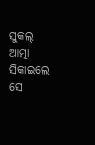ସୁକଲ୍ ଆତ୍ମା ସିକାଇଲେ ସେ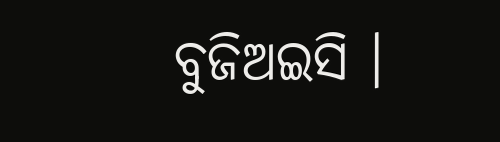ବୁଜିଅଇସି ।